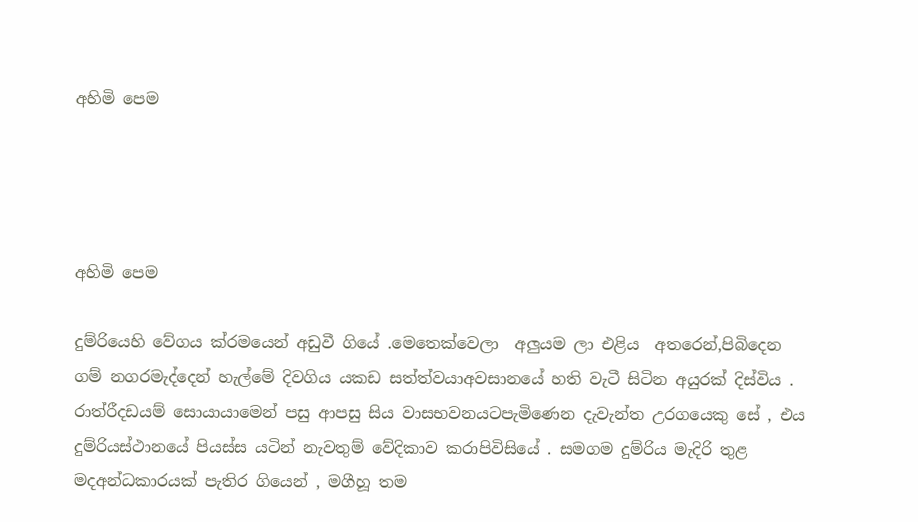අහිමි පෙම




අහිමි පෙම

දුම්රියෙහි වේගය ක්රමයෙන් අඩුවී ගියේ .මෙතෙක්වෙලා  අලුයම ලා එළිය  අතරෙන්,පිබිදෙන ගම් නගරමැද්දෙන් හැල්මේ දිවගිය යකඩ සත්ත්වයාඅවසානයේ හති වැටී සිටින අයුරක් දිස්විය . රාත්රීදඩයම් සොයායාමෙන් පසු ආපසු සිය වාසභවනයටපැමිණෙන දැවැන්ත උරගයෙකු සේ , එය දුම්රියස්ථානයේ පියස්ස යටින් නැවතුම් වේදිකාව කරාපිවිසියේ . සමගම දුම්රිය මැදිරි තුළ මදඅන්ධකාරයක් පැතිර ගියෙන් , මගීහූ තම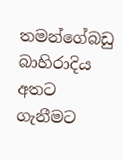තමන්ගේබඩු බාහිරාදිය අතට ගැනීමට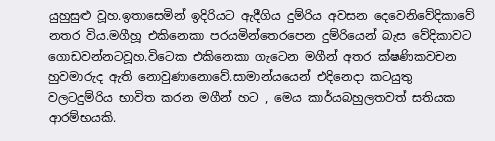යුහුසුළු වූහ.ඉතාසෙමින් ඉදිරියට ඇදීගිය දුම්රිය අවසන දෙවෙනිවේදිකාවේ නතර විය.මගීහූ එකිනෙකා පරයමින්තෙරපෙන දුම්රියෙන් බැස වේදිකාවට ගොඩවන්නටවූහ.විටෙක එකිනෙකා ගැටෙන මගීන් අතර ක්ෂණිකවචන හුවමාරුද ඇති නොවුණානොවේ.සාමාන්යයෙන් එදිනෙදා කටයුතු වලටදුම්රිය භාවිත කරන මගීන් හට , මෙය කාර්යබහුලතවත් සතියක ආරම්භයකි.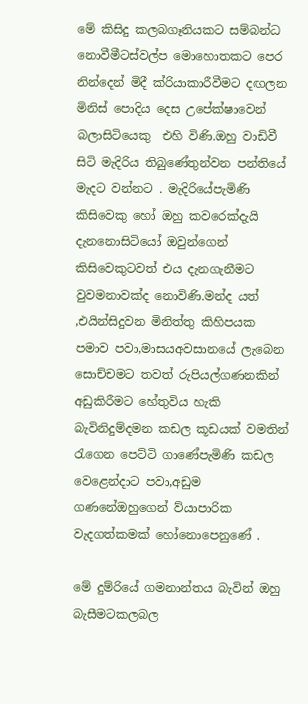මේ කිසිදු කලබගෑනියකට සම්බන්ධ නොවීමීටස්වල්ප මොහොතකට පෙර නින්දෙන් මිදී ක්රියාකාරීවීමට දඟලන මිනිස් පොදිය දෙස උපේක්ෂාවෙන් බලාසිටියෙකු  එහි විණි.ඔහු වාඩිවී සිටි මැදිරිය තිබුණේතුන්වන පන්තියේ මැදට වන්නට . මැදිරියේපැමිණි  කිසිවෙකු හෝ ඔහු කවරෙක්දැයි දැනනොසිටියෝ ඔවුන්ගෙන් කිසිවෙකුටවත් එය දැනගැනීමට වුවමනාවක්ද නොවිණි.මන්ද යත් ,එයින්සිදුවන මිනිත්තු කිහිපයක පමාව පවා,මාසයඅවසානයේ ලැබෙන සොච්චමට තවත් රුපියල්ගණනකින් අඩුකිරීමට හේතුවිය හැකි බැවිනිදුම්දමන කඩල කූඩයක් වමතින් රැගෙන පෙට්ටි ගාණේපැමිණි කඩල වෙළෙන්දාට පවා,අඩුම ගණනේඔහුගෙන් ව්යාපාරික වැදගත්කමක් හෝනොපෙනුණේ .

මේ දුම්රියේ ගමනාන්තය බැවින් ඔහු බැසීමටකලබල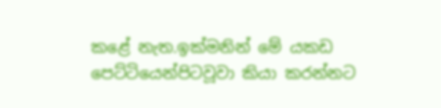කළේ නැත.ඉක්මනින් මේ යකඩ පෙට්ටියෙන්පිටවූවා කියා කරන්නට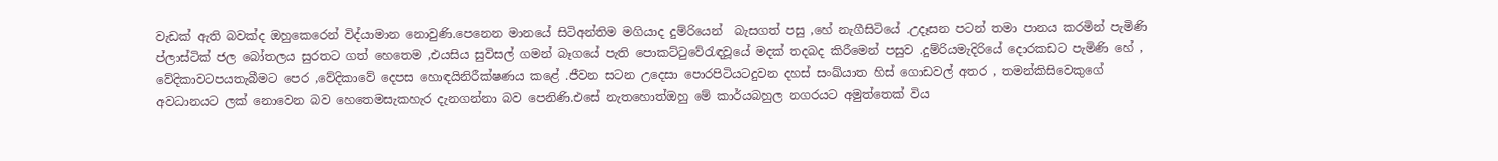වැඩක් ඇති බවක්ද ඔහුකෙරෙන් විද්යාමාන නොවුණි.පෙනෙන මානයේ සිටිඅන්තිම මගියාද දුම්රියෙන්  බැසගත් පසු ,හේ නැගීසිටියේ .උදෑසන පටන් තමා පානය කරමින් පැමිණි ප්ලාස්ටික් ජල බෝතලය සුරතට ගත් හෙතෙම ,එයසිය සුවිසල් ගමන් බෑගයේ පැති පොකට්ටුවේරැඳවූයේ මදක් තදබද කිරීමෙන් පසුව .දුම්රියමැදිරියේ දොරකඩට පැමිණි හේ , වේදිකාවටපයතැබීමට පෙර ,වේදිකාවේ දෙපස හොඳයිනිරීක්ෂණය කළේ .ජීවන සටන උදෙසා පොරපිටියටදුවන දහස් සංඛ්යාත හිස් ගොඩවල් අතර , තමන්කිසිවෙකුගේ අවධානයට ලක් නොවෙන බව හෙතෙමසැකහැර දැනගන්නා බව පෙනිණි.එසේ නැතහොත්ඔහු මේ කාර්යබහුල නගරයට අමුත්තෙක් විය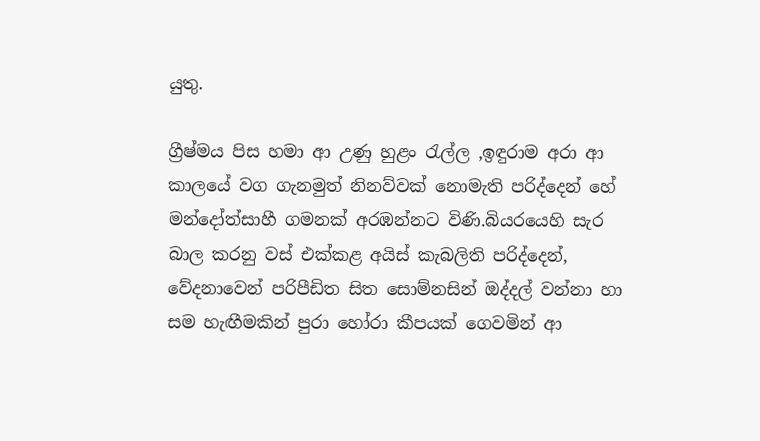යුතු.

ග්‍රීෂ්මය පිස හමා ආ උණු හුළං රැල්ල ,ඉඳුරාම අරා ආ කාලයේ වග ගැනමුත් නිනව්වක් නොමැති පරිද්දෙන් හේ මන්දෝත්සාහී ගමනක් අරඹන්නට විණි.බියරයෙහි සැර බාල කරනු වස් එක්කළ අයිස් කැබලිති පරිද්දෙන්, වේදනාවෙන් පරිපීඩිත සිත සොම්නසින් ඔද්දල් වන්නා හා සම හැඟීමකින් පුරා හෝරා කීපයක් ගෙවමින් ආ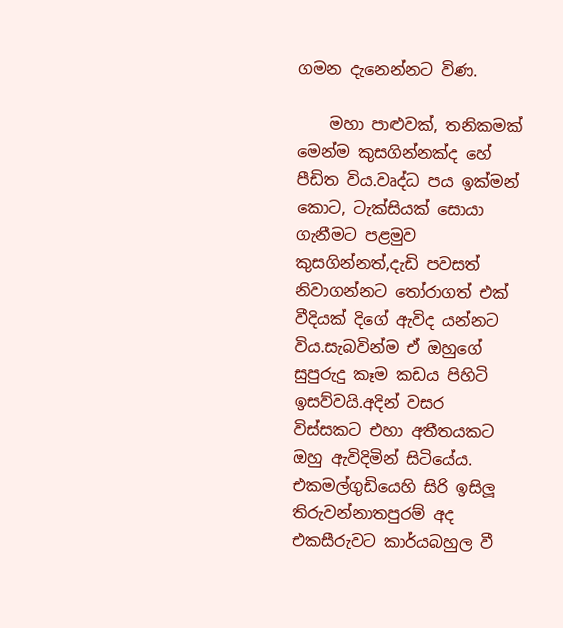ගමන දැනෙන්නට විණ.

    මහා පාළුවක්, තනිකමක් මෙන්ම කුසගින්නක්ද හේ පීඩිත විය.වෘද්ධ පය ඉක්මන් කොට, ටැක්සියක් සොයා ගැනීමට පළමුව කුසගින්නත්,දැඩි පවසත් නිවාගන්නට තෝරාගත් එක් වීදියක් දිගේ ඇවිද යන්නට විය.සැබවින්ම ඒ ඔහුගේ සුපුරුදු කෑම කඩය පිහිටි ඉසව්වයි.අදින් වසර විස්සකට එහා අතීතයකට ඔහු ඇවිදිමින් සිටියේය. එකමල්ගුඩියෙහි සිරි ඉසිලූ තිරුවන්නාතපුරම් අද එකසීරුවට කාර්යබහුල වී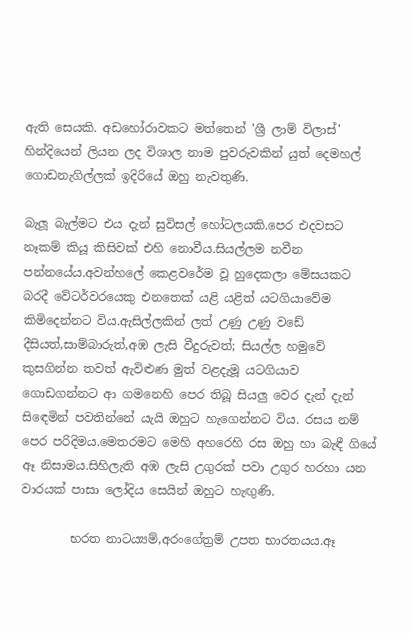ඇති සෙයකි. අඩහෝරාවකට මත්තෙන් 'ශ්‍රී ලාම් විලාස්' හින්දියෙන් ලියන ලද විශාල නාම පුවරුවකින් යුත් දෙමහල් ගොඩනැගිල්ලක් ඉදිරියේ ඔහු නැවතුණි.

බැලූ බැල්මට එය දැන් සුවිසල් හෝටලයකි.පෙර එදවසට නෑකම් කියූ කිසිවක් එහි නොවීය.සියල්ලම නවීන පන්නයේය.අවන්හලේ කෙළවරේම වූ හුදෙකලා මේසයකට බරදී වේටර්වරයෙකු එනතෙක් යළි යළිත් යටගියාවේම කිමිදෙන්නට විය.ඇසිල්ලකින් ලත් උණු උණු වඩේ දීසියත්,සාම්බාරුත්,අඹ ලැසි වීදුරුවත්; සියල්ල හමුවේ කුසගින්න තවත් ඇවිළුණ මුත් වළදැමූ යටගියාව ගොඩගන්නට ආ ගමනෙහි පෙර තිබූ සියලු වෙර දැන් දැන් සිඳෙමින් පවතින්නේ යැයි ඔහුට හැගෙන්නට විය. රසය නම් පෙර පරිදිමය.මෙතරමට මෙහි අහරෙහි රස ඔහු හා බැඳී ගියේ ඈ නිසාමය.සිහිලැති අඹ ලැසි උගුරක් පවා උගුර හරහා යන වාරයක් පාසා ලෝදිය සෙයින් ඔහුට හැඟුණි.

        භරත නාටය්‍යම්,අරංගේත්‍රම් උපත භාරතයය.ඈ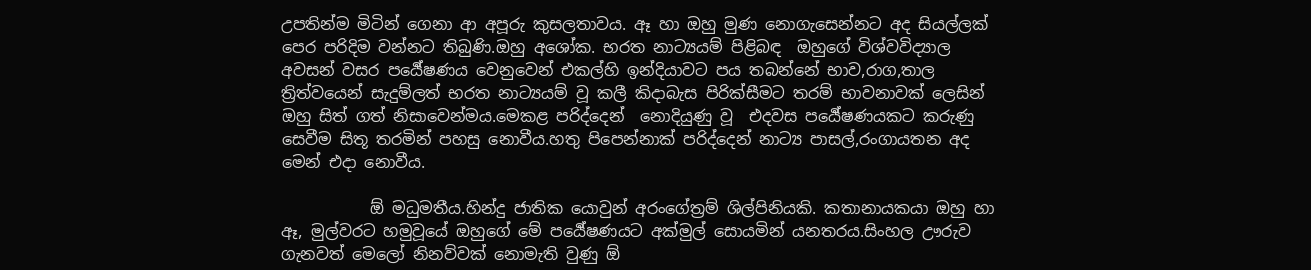උපතින්ම මිටින් ගෙනා ආ අපූරු කුසලතාවය. ඈ හා ඔහු මුණ නොගැසෙන්නට අද සියල්ලක් පෙර පරිදිම වන්නට තිබුණි.ඔහු අශෝක. භරත නාට්‍යයම් පිළිබඳ  ඔහුගේ විශ්වවිද්‍යාල අවසන් වසර පර්‍යේෂණය වෙනුවෙන් එකල්හි ඉන්දියාවට පය තබන්නේ භාව,රාග,තාල ත්‍රිත්වයෙන් සැදුම්ලත් භරත නාට්‍යයම් වූ කලී කිදාබැස පිරික්සීමට තරම් භාවනාවක් ලෙසින් ඔහු සිත් ගත් නිසාවෙන්මය.මෙකළ පරිද්දෙන්  නොදියුණු වූ  එදවස පර්‍යේෂණයකට කරුණු සෙවීම සිතූ තරමින් පහසු නොවීය.හතු පිපෙන්නාක් පරිද්දෙන් නාට්‍ය පාසල්,රංගායතන අද මෙන් එදා නොවීය.

           ඕ මධුමතීය.හින්දු ජාතික යොවුන් අරංගේත්‍රම් ශිල්පිනියකි. කතානායකයා ඔහු හා ඈ, මුල්වරට හමුවූයේ ඔහුගේ මේ පර්‍යේෂණයට අක්මුල් සොයමින් යනතරය.සිංහල ඌරුව ගැනවත් මෙලෝ නිනව්වක් නොමැති වුණු ඕ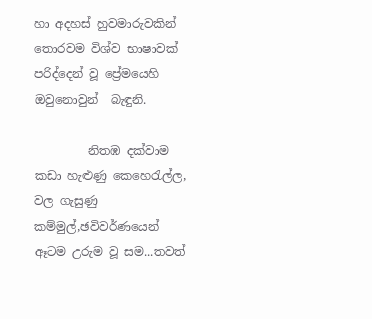හා අදහස් හුවමාරුවකින් තොරවම විශ්ව භාෂාවක් පරිද්දෙන් වූ ප්‍රේමයෙහි ඔවුනොවුන්  බැඳුනි.

         නිතඹ දක්වාම කඩා හැළුණු කෙහෙරැල්ල, වල ගැසුණු කම්මුල්,ඡවිවර්ණයෙන් ඈටම උරුම වූ සම...තවත්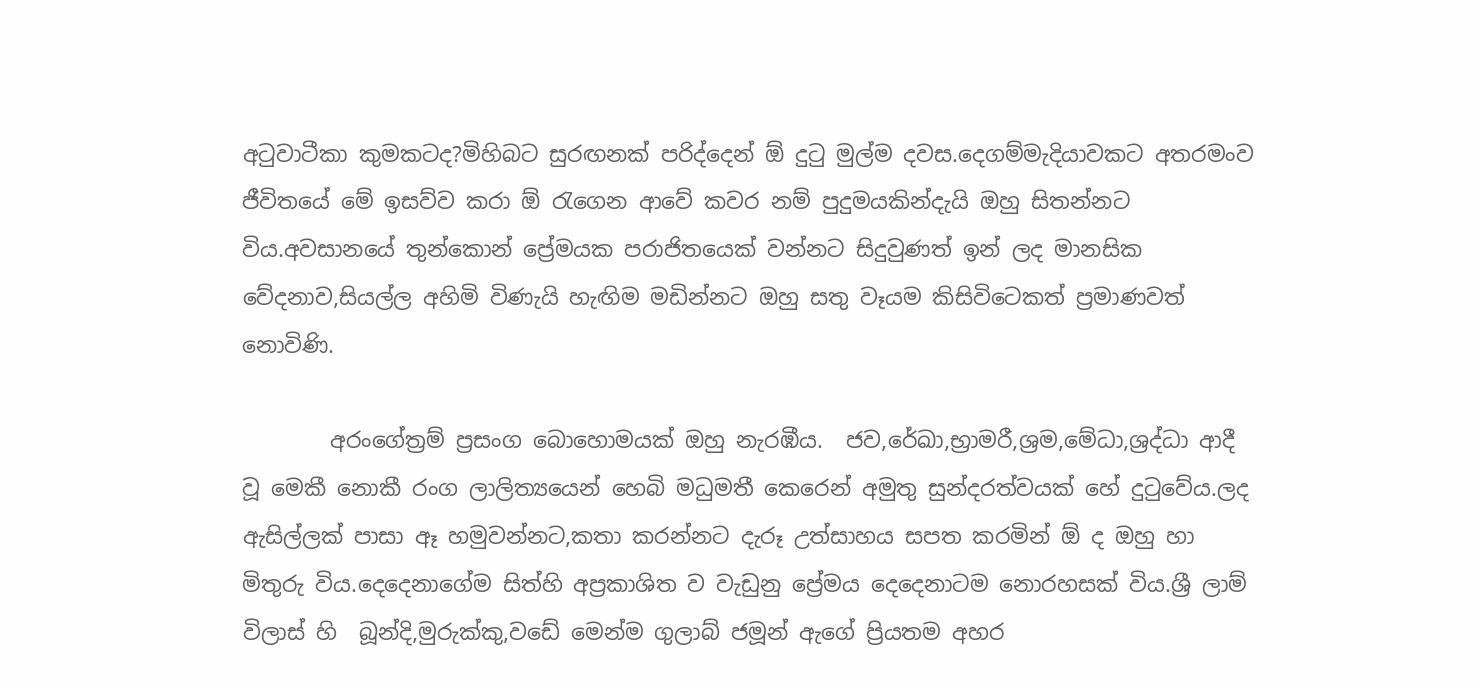අටුවාටීකා කුමකටද?මිහිබට සුරඟනක් පරිද්දෙන් ඕ දුටු මුල්ම දවස.දෙගම්මැදියාවකට අතරමංව ජීවිතයේ මේ ඉසව්ව කරා ඕ රැගෙන ආවේ කවර නම් පුදුමයකින්දැයි ඔහු සිතන්නට විය.අවසානයේ තුන්කොන් ප්‍රේමයක පරාජිතයෙක් වන්නට සිදුවුණත් ඉන් ලද මානසික වේදනාව,සියල්ල අහිමි විණැයි හැඟිම මඩින්නට ඔහු සතු වෑයම කිසිවිටෙකත් ප්‍රමාණවත් නොවිණි.

        අරංගේත්‍රම් ප්‍රසංග බොහොමයක් ඔහු නැරඹීය.  ජව,රේඛා,භ්‍රාමරී,ශ්‍රම,මේධා,ශ්‍රද්ධා ආදී වූ මෙකී නොකී රංග ලාලිත්‍යයෙන් හෙබි මධුමතී කෙරෙන් අමුතු සුන්දරත්වයක් හේ දුටුවේය.ලද ඇසිල්ලක් පාසා ඈ හමුවන්නට,කතා කරන්නට දැරූ උත්සාහය සපත කරමින් ඕ ද ඔහු හා මිතුරු විය.දෙදෙනාගේම සිත්හි අප්‍රකාශිත ව වැඩුනු ප්‍රේමය දෙදෙනාටම නොරහසක් විය.ශ්‍රී ලාම් විලාස් හි  බූන්දි,මුරුක්කු,වඩේ මෙන්ම ගුලාබ් ජමූන් ඇගේ ප්‍රියතම අහර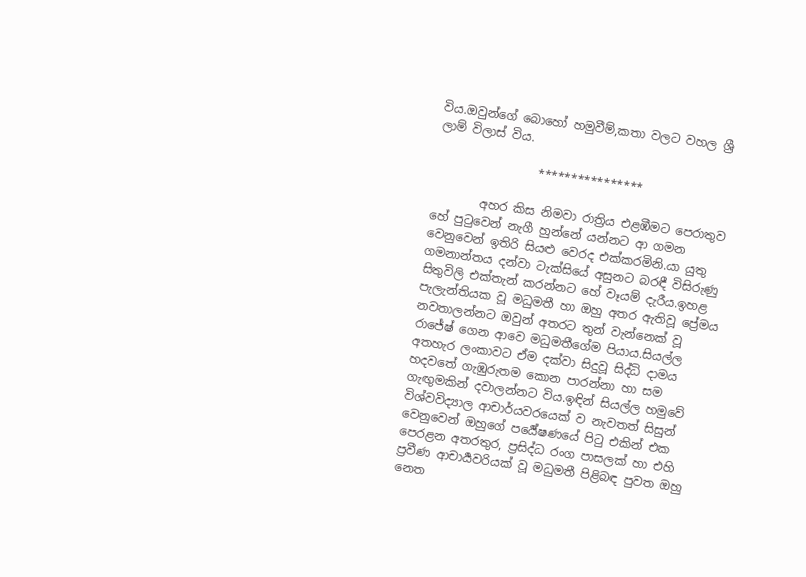විය.ඔවුන්ගේ බොහෝ හමුවීම්,කතා වලට වහල ශ්‍රී ලාම් විලාස් විය.

                 ****************

        අහර කිස නිමවා රාත්‍රිය එළඹීමට පෙරාතුව  හේ පුටුවෙන් නැගී හුන්නේ යන්නට ආ ගමන වෙනුවෙන් ඉතිරි සියළු වෙරද එක්කරමිනි.යා යුතු ගමනාන්තය දන්වා ටැක්සියේ අසුනට බරඳී විසිරුණු සිතුවිලි එක්තැන් කරන්නට හේ වෑයම් දැරීය.ඉහළ පැලැන්තියක වූ මධුමතී හා ඔහු අතර ඇතිවූ ප්‍රේමය නවතාලන්නට ඔවුන් අතරට තුන් වැන්නෙක් වූ රාජේෂ් ගෙන ආවෙ මධුමතීගේම පියාය.සියල්ල අතහැර ලංකාවට ඒම දක්වා සිදුවූ සිද්ධි දාමය හදවතේ ගැඹුරුතම කොන පාරන්නා හා සම ගැඟුමකින් දවාලන්නට විය.ඉඳින් සියල්ල හමුවේ විශ්වවිද්‍යාල ආචාර්යවරයෙක් ව නැවතත් සිසුන් වෙනුවෙන් ඔහුගේ පර්‍යේෂණයේ පිටු එකින් එක පෙරළන අතරතුර, ප්‍රසිද්ධ රංග පාසලක් හා එහි ප්‍රවීණ ආචාර්‍යවරියක් වූ මධුමතී පිළිබඳ පුවත ඔහු නෙත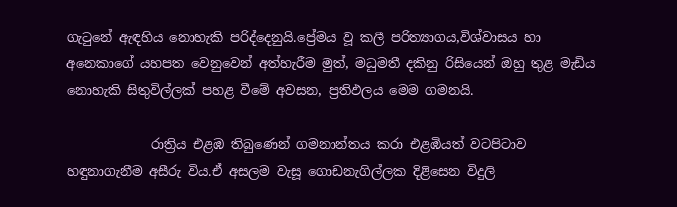ගැටුනේ ඇඳහිය නොහැකි පරිද්දෙනුයි.ප්‍රේමය වූ කලී පරිත්‍යාගය,විශ්වාසය හා අනෙකාගේ යහපත වෙනුවෙන් අත්හැරීම මුත්, මධුමතී දකිනු රිසියෙන් ඔහු තුළ මැඩිය නොහැකි සිතුවිල්ලක් පහළ වීමේ අවසන, ප්‍රතිඵලය මෙම ගමනයි.

             රාත්‍රිය එළඹ තිබුණෙන් ගමනාන්තය කරා එළඹියත් වටපිටාව හඳුනාගැනීම අසීරු විය.ඒ අසලම වැසූ ගොඩනැගිල්ලක දිළිසෙන විදුලි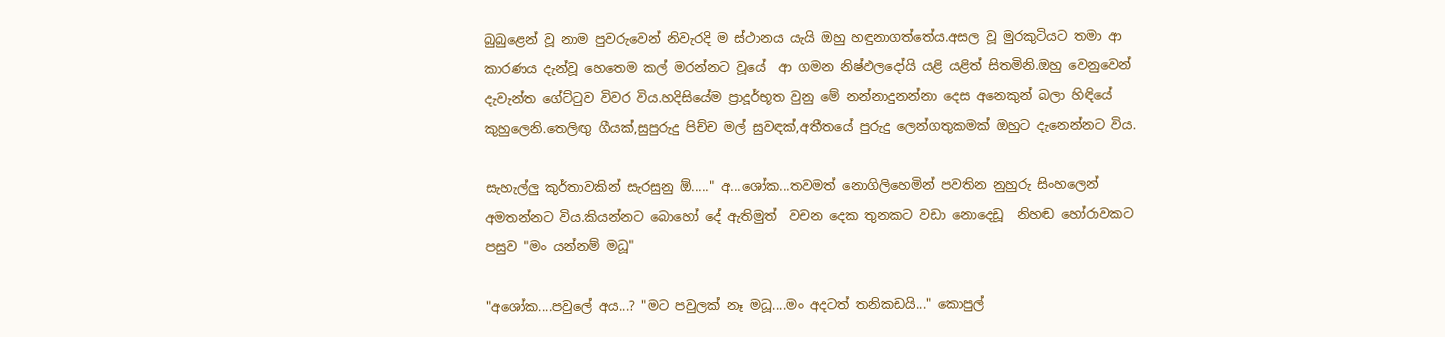බුබුළෙන් වූ නාම පුවරුවෙන් නිවැරදි ම ස්ථානය යැයි ඔහු හඳුනාගත්තේය.අසල වූ මුරකුටියට තමා ආ කාරණය දැන්වූ හෙතෙම කල් මරන්නට වූයේ  ආ ගමන නිෂ්ඵලදෝයි යළි යළිත් සිතමිනි.ඔහු වෙනුවෙන් දැවැන්ත ගේට්ටුව විවර විය.හදිසියේම ප්‍රාදූර්භූත වුනු මේ නන්නාදුනන්නා දෙස අනෙකුන් බලා හිඳියේ කුහුලෙනි.තෙලිඟු ගීයක්,සුපුරුදු පිච්ච මල් සුවඳක්,අතීතයේ පුරුදු ලෙන්ගතුකමක් ඔහුට දැනෙන්නට විය.

සැහැල්ලු කුර්තාවකින් සැරසුනු ඕ....." අ...ශෝක...තවමත් නොගිලිහෙමින් පවතින නුහුරු සිංහලෙන් අමතන්නට විය.කියන්නට බොහෝ දේ ඇතිමුත්  වචන දෙක තුනකට වඩා නොදෙඩූ  නිහඬ හෝරාවකට පසුව "මං යන්නම් මධූ"

"අශෝක....පවුලේ අය...? "මට පවුලක් නෑ මධූ....මං අදටත් තනිකඩයි..." කොපුල්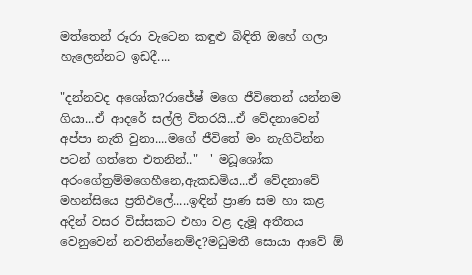මත්තෙන් රූරා වැටෙන කඳුළු බිඳිති ඔහේ ගලා හැලෙන්නට ඉඩදී....

"දන්නවද අශෝක?රාජේෂ් මගෙ ජීවිතෙන් යන්නම ගියා...ඒ ආදරේ සල්ලි විතරයි...ඒ වේදනාවෙන් අප්පා නැති වුනා....මගේ ජීවිතේ මං නැගිටින්න පටන් ගත්තෙ එතනින්.."  ' මධූශෝක අරංගේත්‍රම්මගෙහීනෙ,ඇකඩමිය...ඒ වේදනාවේ මහන්සියෙ ප්‍රතිඵලේ.....ඉඳින් ප්‍රාණ සම හා කළ අදින් වසර විස්සකට එහා වළ දැමූ අතීතය වෙනුවෙන් නවතින්නෙම්ද?මධුමතී සොයා ආවේ ඕ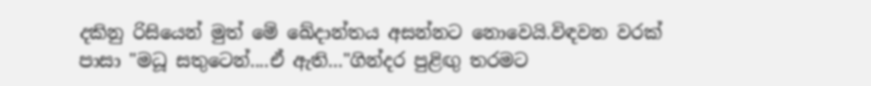දකිනු රිසියෙන් මුත් මේ ඛේදාන්තය අසන්නට නොවෙයි.විඳවන වරක් පාසා "මධූ සතුටෙන්....ඒ ඇති..."ගින්දර පුළිඟු තරමට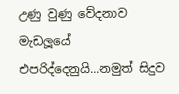උණු වුණු වේදනාව මැඩලූයේ එපරිද්දෙනුයි...නමුත් සිදුව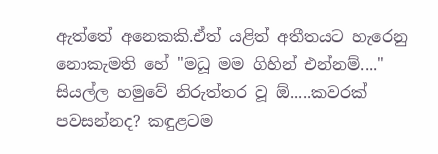ඇත්තේ අනෙකකි.ඒත් යළිත් අතීතයට හැරෙනු නොකැමති හේ "මධූ මම ගිහින් එන්නම්...." සියල්ල හමුවේ නිරුත්තර වූ ඕ.....කවරක් පවසන්නද? කඳුළටම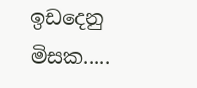ඉඩදෙනු මිසක.....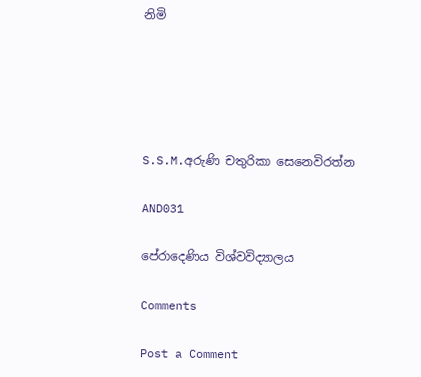නිමි





S.S.M.අරුණි චතුරිකා සෙනෙවිරත්න

AND031

පේරාදෙණිය විශ්වවිද්‍යාලය

Comments

Post a Comment